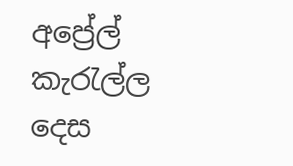අප්‍රේල් කැරැල්ල දෙස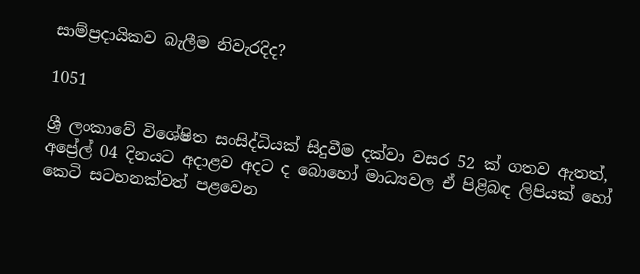සාම්ප්‍රදායිකව බැලීම නිවැරදිද?

1051

ශ්‍රී ලංකාවේ විශේෂිත සංසිද්ධියක් සිදුවීම දක්වා වසර 52 ක් ගතව ඇතත්, අප්‍රේල් 04 දිනයට අදාළව අදට ද බොහෝ මාධ්‍යවල ඒ පිළිබඳ ලිපියක් හෝ කෙටි සටහනක්වත් පළවෙන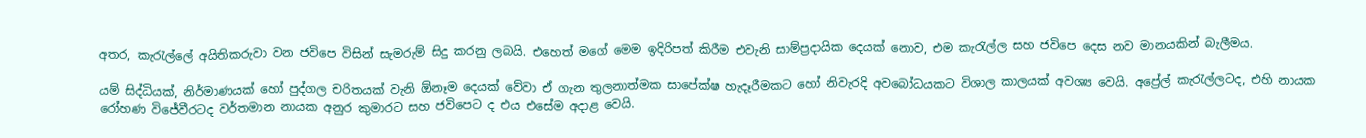අතර, කැරැල්ලේ අයිතිකරුවා වන ජවිපෙ විසින් සැමරුම් සිදු කරනු ලබයි. එහෙත් මගේ මෙම ඉදිරිපත් කිරීම එවැනි සාම්ප්‍රදායික දෙයක් නොව, එම කැරැල්ල සහ ජවිපෙ දෙස නව මානයකින් බැලීමය.

යම් සිද්ධියක්, නිර්මාණයක් හෝ පුද්ගල චරිතයක් වැනි ඕනෑම දෙයක් වේවා ඒ ගැන තුලනාත්මක සාපේක්ෂ හැදෑරීමකට හෝ නිවැරදි අවබෝධයකට විශාල කාලයක් අවශ්‍ය වෙයි. අප්‍රේල් කැරැල්ලටද, එහි නායක රෝහණ විජේවීරටද වර්තමාන නායක අනුර කුමාරට සහ ජවිපෙට ද එය එසේම අදාළ වෙයි.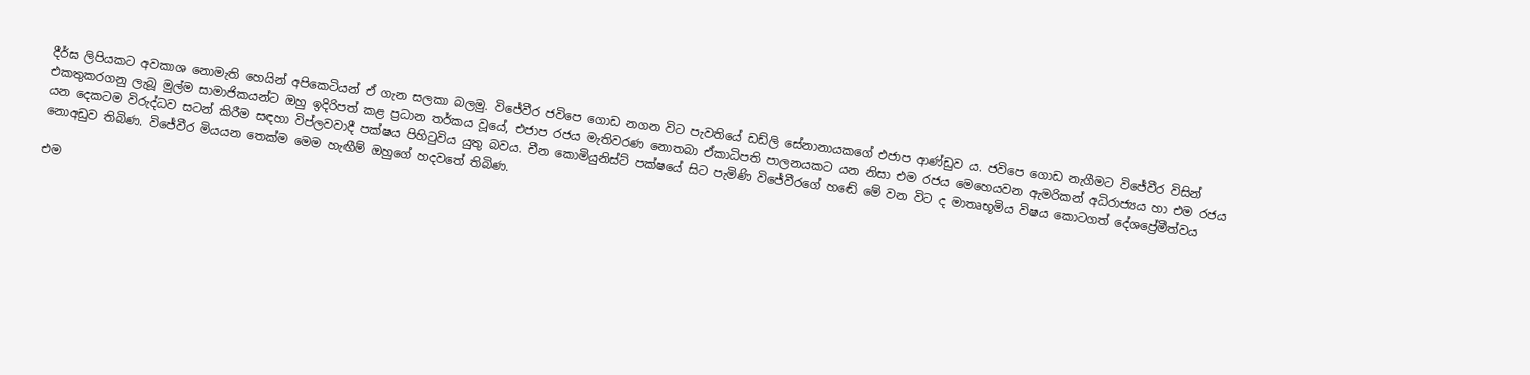දීර්ඝ ලිපියකට අවකාශ නොමැති හෙයින් අපිකෙටියන් ඒ ගැන සලකා බලමු. විජේවීර ජවිපෙ ගොඩ නගන විට පැවතියේ ඩඩ්ලි සේනානායකගේ එජාප ආණ්ඩුව ය. ජවිපෙ ගොඩ නැගීමට විජේවීර විසින් එකතුකරගනු ලැබූ මුල්ම සාමාජිකයන්ට ඔහු ඉදිරිපත් කළ ප්‍රධාන තර්කය වූයේ, එජාප රජය මැතිවරණ නොතබා ඒකාධිපති පාලනයකට යන නිසා එම රජය මෙහෙයවන ඇමරිකන් අධිරාජ්‍යය හා එම රජය යන දෙකටම විරුද්ධව සටන් කිරීම සඳහා විප්ලවවාදී පක්ෂය පිහිටුවිය යුතු බවය. චීන කොමියුනිස්ට් පක්ෂයේ සිට පැමිණි විජේවීරගේ හඬේ මේ වන විට ද මාතෘභූමිය විෂය කොටගත් දේශප්‍රේමීත්වය නොඅඩුව තිබිණ. විජේවීර මියයන තෙක්ම මෙම හැඟීම් ඔහුගේ හදවතේ තිබිණ.

එම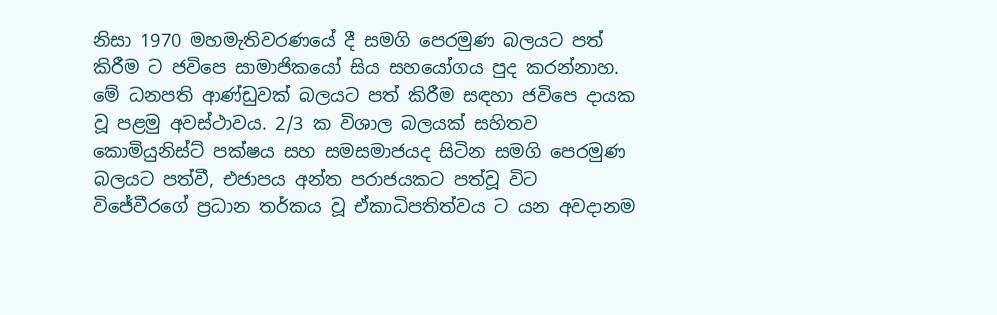නිසා 1970 මහමැතිවරණයේ දී සමගි පෙරමුණ බලයට පත් කිරීම ට ජවිපෙ සාමාජිකයෝ සිය සහයෝගය පුද කරන්නාහ. මේ ධනපති ආණ්ඩුවක් බලයට පත් කිරීම සඳහා ජවිපෙ දායක වූ පළමු අවස්ථාවය. 2/3 ක විශාල බලයක් සහිතව කොමියුනිස්ට් පක්ෂය සහ සමසමාජයද සිටින සමගි පෙරමුණ බලයට පත්වී, එජාපය අන්ත පරාජයකට පත්වූ විට විජේවීරගේ ප්‍රධාන තර්කය වූ ඒකාධිපතිත්වය ට යන අවදානම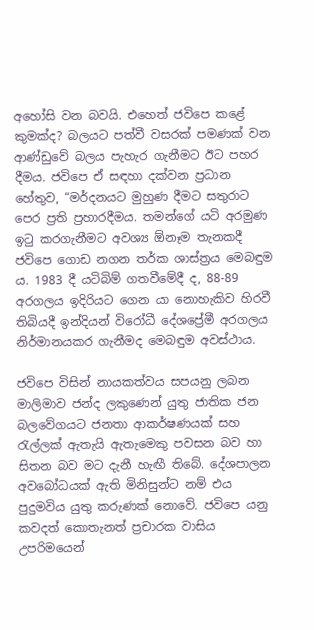අහෝසි වන බවයි. එහෙත් ජවිපෙ කළේ කුමක්ද? බලයට පත්වී වසරක් පමණක් වන ආණ්ඩුවේ බලය පැහැර ගැනීමට ඊට පහර දීමය. ජවිපෙ ඒ සඳහා දක්වන ප්‍රධාන හේතුව, “මර්දනයට මුහුණ දීමට සතුරාට පෙර ප්‍රති ප්‍රහාරදීමය. තමන්ගේ යටි අරමුණ ඉටු කරගැනීමට අවශ්‍ය ඕනෑම තැනකදී ජවිපෙ ගොඩ නගන තර්ක ශාස්ත්‍රය මෙබඳුම ය. 1983 දී යටිබිම් ගතවීමේදී ද, 88-89 අරගලය ඉදිරියට ගෙන යා නොහැකිව හිරවී තිබියදී ඉන්දියන් විරෝධී දේශප්‍රේමී අරගලය නිර්මානයකර ගැනීමද මෙබඳුම අවස්ථාය.

ජවිපෙ විසින් නායකත්වය සපයනු ලබන මාලිමාව ජන්ද ලකුණෙන් යුතු ජාතික ජන බලවේගයට ජනතා ආකර්ෂණයක් සහ රැල්ලක් ඇතැයි ඇතැමෙකු පවසන බව හා සිතන බව මට දැනී හැඟී තිබේ. දේශපාලන අවබෝධයක් ඇති මිනිසුන්ට නම් එය පුදුමවිය යුතු කරුණක් නොවේ. ජවිපෙ යනු කවදත් කොතැනත් ප්‍රචාරක වාසිය උපරිමයෙන්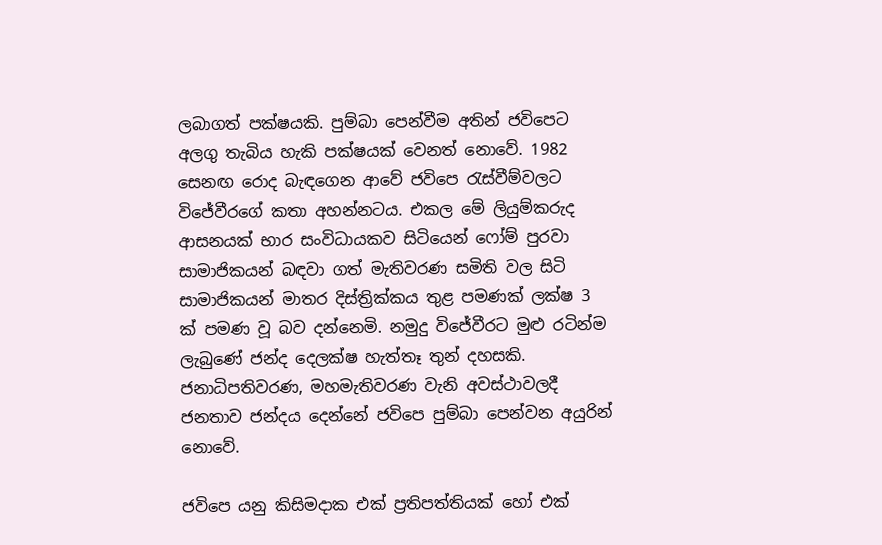ලබාගත් පක්ෂයකි. පුම්බා පෙන්වීම අතින් ජවිපෙට අලගු තැබිය හැකි පක්ෂයක් වෙනත් නොවේ. 1982 සෙනඟ රොද බැඳගෙන ආවේ ජවිපෙ රැස්වීම්වලට විජේවීරගේ කතා අහන්නටය. එකල මේ ලියුම්කරුද ආසනයක් භාර සංවිධායකව සිටියෙන් ෆෝම් පුරවා සාමාජිකයන් බඳවා ගත් මැතිවරණ සමිති වල සිටි සාමාජිකයන් මාතර දිස්ත්‍රික්කය තුළ පමණක් ලක්ෂ 3 ක් පමණ වූ බව දන්නෙමි. නමුදු විජේවීරට මුළු රටින්ම ලැබුණේ ජන්ද දෙලක්ෂ හැත්තෑ තුන් දහසකි. ජනාධිපතිවරණ, මහමැතිවරණ වැනි අවස්ථාවලදී ජනතාව ජන්දය දෙන්නේ ජවිපෙ පුම්බා පෙන්වන අයුරින් නොවේ.

ජවිපෙ යනු කිසිමදාක එක් ප්‍රතිපත්තියක් හෝ එක්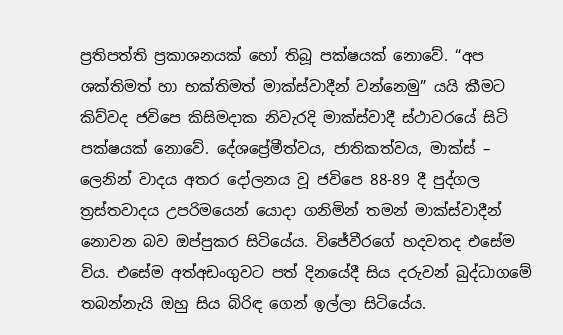ප්‍රතිපත්ති ප්‍රකාශනයක් හෝ තිබූ පක්ෂයක් නොවේ. “අප ශක්තිමත් හා භක්තිමත් මාක්ස්වාදීන් වන්නෙමු” යයි කීමට කිව්වද ජවිපෙ කිසිමදාක නිවැරදි මාක්ස්වාදී ස්ථාවරයේ සිටි පක්ෂයක් නොවේ. දේශප්‍රේමීත්වය, ජාතිකත්වය, මාක්ස් – ලෙනින් වාදය අතර දෝලනය වූ ජවිපෙ 88-89 දී පුද්ගල ත්‍රස්තවාදය උපරිමයෙන් යොදා ගනිමින් තමන් මාක්ස්වාදීන් නොවන බව ඔප්පුකර සිටියේය. විජේවීරගේ හදවතද එසේම විය. එසේම අත්අඩංගුවට පත් දිනයේදී සිය දරුවන් බුද්ධාගමේ තබන්නැයි ඔහු සිය බිරිඳ ගෙන් ඉල්ලා සිටියේය.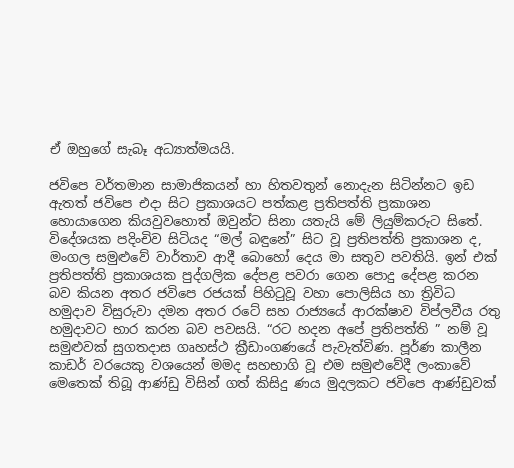ඒ ඔහුගේ සැබෑ අධ්‍යාත්මයයි.

ජවිපෙ වර්තමාන සාමාජිකයන් හා හිතවතුන් නොදැන සිටින්නට ඉඩ ඇතත් ජවිපෙ එදා සිට ප්‍රකාශයට පත්කළ ප්‍රතිපත්ති ප්‍රකාශන හොයාගෙන කියවුවහොත් ඔවුන්ට සිනා යතැයි මේ ලියුම්කරුට සිතේ. විදේශයක පදිංචිව සිටියද “මල් බඳුනේ” සිට වූ ප්‍රතිපත්ති ප්‍රකාශන ද, මංගල සමුළුවේ වාර්තාව ආදී බොහෝ දෙය මා සතුව පවතියි. ඉන් එක් ප්‍රතිපත්ති ප්‍රකාශයක පුද්ගලික දේපළ පවරා ගෙන පොදු දේපළ කරන බව කියන අතර ජවිපෙ රජයක් පිහිටුවූ වහා පොලිසිය හා ත්‍රිවිධ හමුදාව විසුරුවා දමන අතර රටේ සහ රාජ්‍යයේ ආරක්ෂාව විප්ලවීය රතු හමුදාවට භාර කරන බව පවසයි. “රට හදන අපේ ප්‍රතිපත්ති ” නම් වූ සමුළුවක් සුගතදාස ගෘහස්ථ ක්‍රීඩාංගණයේ පැවැත්විණ. පූර්ණ කාලීන කාඩර් වරයෙකු වශයෙන් මමද සහභාගි වූ එම සමුළුවේදී ලංකාවේ මෙතෙක් තිබූ ආණ්ඩු විසින් ගත් කිසිදු ණය මුදලකට ජවිපෙ ආණ්ඩුවක්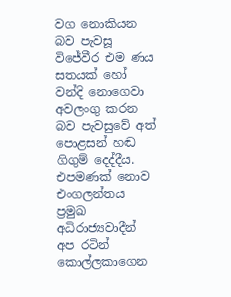වග නොකියන බව පැවසූ විජේවීර එම ණය සතයක් හෝ වන්දි නොගෙවා අවලංගු කරන බව පැවසුවේ අත් පොළසන් හඬ ගිගුම් දෙද්දීය. එපමණක් නොව එංගලන්තය ප්‍රමුඛ අධිරාජ්‍යවාදීන් අප රටින් කොල්ලකාගෙන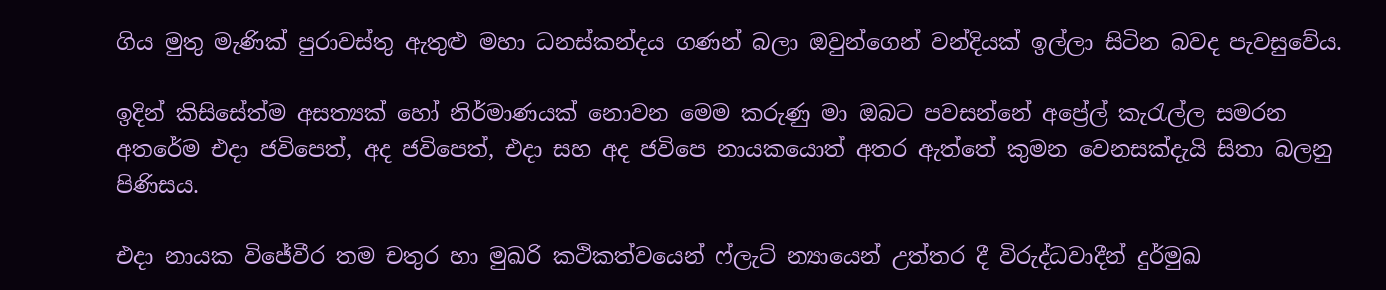ගිය මුතු මැණික් පුරාවස්තු ඇතුළු මහා ධනස්කන්දය ගණන් බලා ඔවුන්ගෙන් වන්දියක් ඉල්ලා සිටින බවද පැවසුවේය.

ඉදින් කිසිසේත්ම අසත්‍යක් හෝ නිර්මාණයක් නොවන මෙම කරුණු මා ඔබට පවසන්නේ අප්‍රේල් කැරැල්ල සමරන අතරේම එදා ජවිපෙත්, අද ජවිපෙත්, එදා සහ අද ජවිපෙ නායකයොත් අතර ඇත්තේ කුමන වෙනසක්දැයි සිතා බලනු පිණිසය.

එදා නායක විජේවීර තම චතුර හා මුඛරි කථිකත්වයෙන් ෆ්ලැට් න්‍යායෙන් උත්තර දී විරුද්ධවාදීන් දුර්මුඛ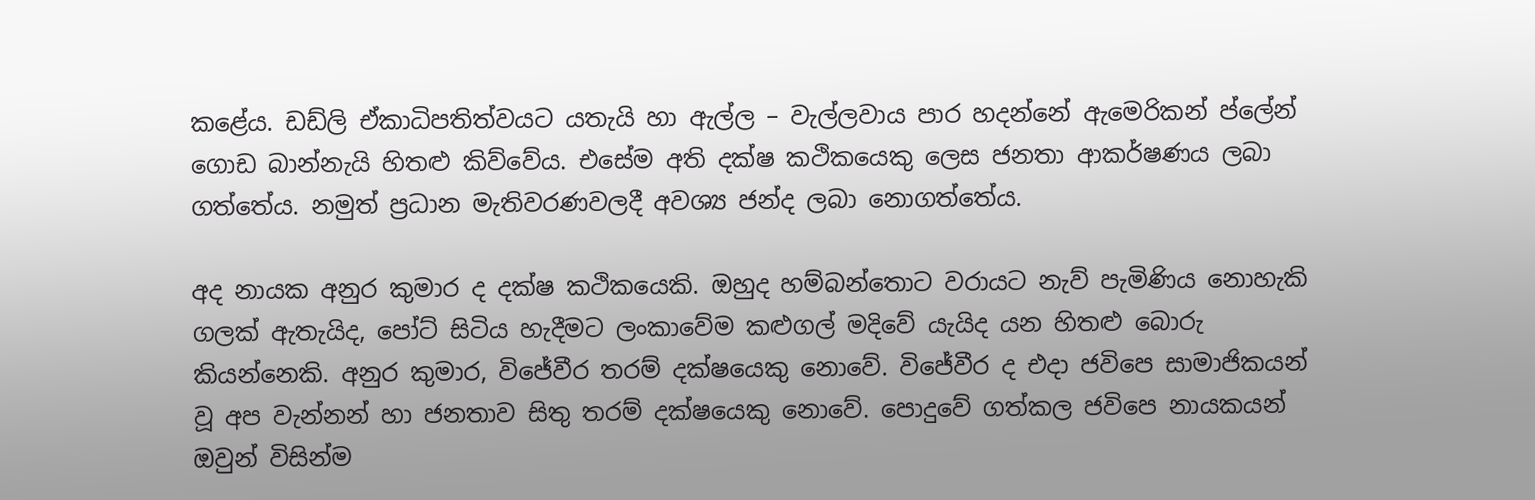කළේය. ඩඩ්ලි ඒකාධිපතිත්වයට යතැයි හා ඇල්ල – වැල්ලවාය පාර හදන්නේ ඇමෙරිකන් ප්ලේන් ගොඩ බාන්නැයි හිතළු කිව්වේය. එසේම අති දක්ෂ කථිකයෙකු ලෙස ජනතා ආකර්ෂණය ලබා ගත්තේය. නමුත් ප්‍රධාන මැතිවරණවලදී අවශ්‍ය ජන්ද ලබා නොගත්තේය.

අද නායක අනුර කුමාර ද දක්ෂ කථිකයෙකි. ඔහුද හම්බන්තොට වරායට නැව් පැමිණිය නොහැකි ගලක් ඇතැයිද, පෝට් සිටිය හැදීමට ලංකාවේම කළුගල් මදිවේ යැයිද යන හිතළු බොරු කියන්නෙකි. අනුර කුමාර, විජේවීර තරම් දක්ෂයෙකු නොවේ. විජේවීර ද එදා ජවිපෙ සාමාජිකයන් වූ අප වැන්නන් හා ජනතාව සිතු තරම් දක්ෂයෙකු නොවේ. පොදුවේ ගත්කල ජවිපෙ නායකයන් ඔවුන් විසින්ම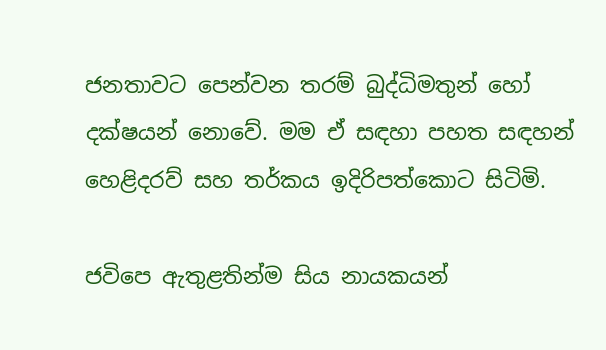ජනතාවට පෙන්වන තරම් බුද්ධිමතුන් හෝ දක්ෂයන් නොවේ. මම ඒ සඳහා පහත සඳහන් හෙළිදරව් සහ තර්කය ඉදිරිපත්කොට සිටිමි.

ජවිපෙ ඇතුළතින්ම සිය නායකයන්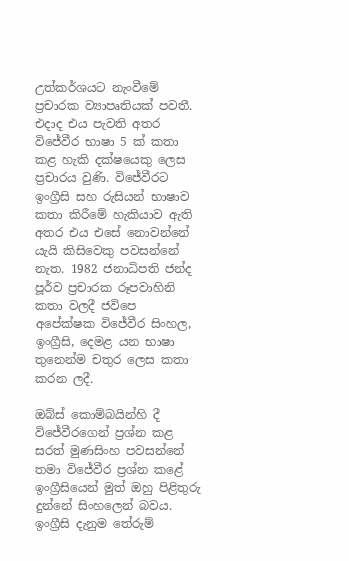උත්කර්ශයට නැංවීමේ ප්‍රචාරක ව්‍යාපෘතියක් පවතී. එදාද එය පැවති අතර විජේවීර භාෂා 5 ක් කතා කළ හැකි දක්ෂයෙකු ලෙස ප්‍රචාරය වුණි. විජේවීරට ඉංග්‍රීසි සහ රුසියන් භාෂාව කතා කිරීමේ හැකියාව ඇති අතර එය එසේ නොවන්නේ යැයි කිසිවෙකු පවසන්නේ නැත. 1982 ජනාධිපති ජන්ද පූර්ව ප්‍රචාරක රූපවාහිනි කතා වලදී ජවිපෙ අපේක්ෂක විජේවීර සිංහල, ඉංග්‍රීසි, දෙමළ යන භාෂා තුනෙන්ම චතුර ලෙස කතා කරන ලදී.

ඔබ්ස් කොම්බයින්හි දී විජේවීරගෙන් ප්‍රශ්න කළ සරත් මුණසිංහ පවසන්නේ තමා විජේවීර ප්‍රශ්න කළේ ඉංග්‍රීසියෙන් මුත් ඔහු පිළිතුරු දුන්නේ සිංහලෙන් බවය. ඉංග්‍රීසි දැනුම තේරුම්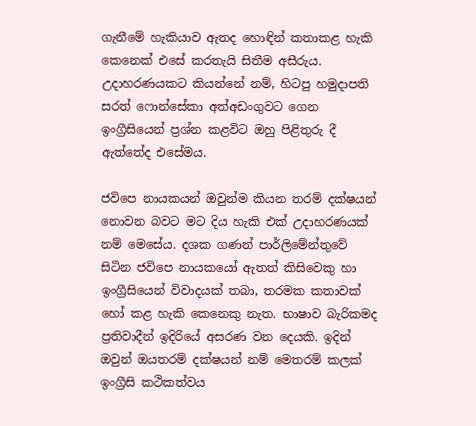ගැනීමේ හැකියාව ඇතද හොඳින් කතාකළ හැකි කෙනෙක් එසේ කරතැයි සිතීම අසීරුය. උදාහරණයකට කියන්නේ නම්, හිටපු හමුදාපති සරත් ෆොන්සේකා අත්අඩංගුවට ගෙන ඉංග්‍රීසියෙන් ප්‍රශ්න කළවිට ඔහු පිළිතුරු දී ඇත්තේද එසේමය.

ජවිපෙ නායකයන් ඔවුන්ම කියන තරම් දක්ෂයන් නොවන බවට මට දිය හැකි එක් උදාහරණයක් නම් මෙසේය. දශක ගණන් පාර්ලිමේන්තුවේ සිටින ජවිපෙ නායකයෝ ඇතත් කිසිවෙකු හා ඉංග්‍රීසියෙන් විවාදයක් තබා, තරමක කතාවක් හෝ කළ හැකි කෙනෙකු නැත. භාෂාව බැරිකමද ප්‍රතිවාදීන් ඉදිරියේ අසරණ වන දෙයකි. ඉදින් ඔවුන් ඔයතරම් දක්ෂයන් නම් මෙතරම් කලක් ඉංග්‍රීසි කථිකත්වය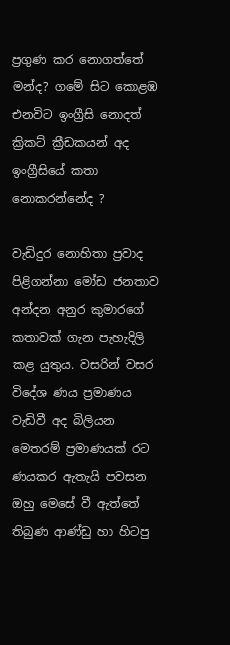ප්‍රගුණ කර නොගත්තේ මන්ද? ගමේ සිට කොළඹ එනවිට ඉංග්‍රීසි නොදත් ක්‍රිකට් ක්‍රීඩකයන් අද ඉංග්‍රීසියේ කතා නොකරන්නේද ?

වැඩිදුර නොහිතා ප්‍රවාද පිළිගන්නා මෝඩ ජනතාව අන්දන අනුර කුමාරගේ කතාවක් ගැන පැහැදිලි කළ යුතුය. වසරින් වසර විදේශ ණය ප්‍රමාණය වැඩිවී අද බිලියන මෙතරම් ප්‍රමාණයක් රට ණයකර ඇතැයි පවසන ඔහු මෙසේ වී ඇත්තේ තිබුණ ආණ්ඩු හා හිටපු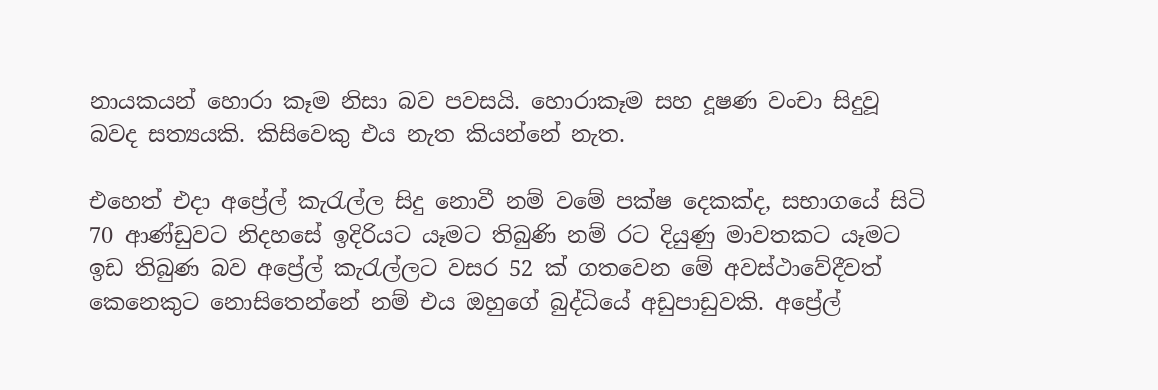නායකයන් හොරා කෑම නිසා බව පවසයි. හොරාකෑම සහ දූෂණ වංචා සිදුවූ බවද සත්‍යයකි. කිසිවෙකු එය නැත කියන්නේ නැත.

එහෙත් එදා අප්‍රේල් කැරැල්ල සිදු නොවී නම් වමේ පක්ෂ දෙකක්ද, සභාගයේ සිටි 70 ආණ්ඩුවට නිදහසේ ඉදිරියට යෑමට තිබුණි නම් රට දියුණු මාවතකට යෑමට ඉඩ තිබුණ බව අප්‍රේල් කැරැල්ලට වසර 52 ක් ගතවෙන මේ අවස්ථාවේදීවත් කෙනෙකුට නොසිතෙන්නේ නම් එය ඔහුගේ බුද්ධියේ අඩුපාඩුවකි. අප්‍රේල්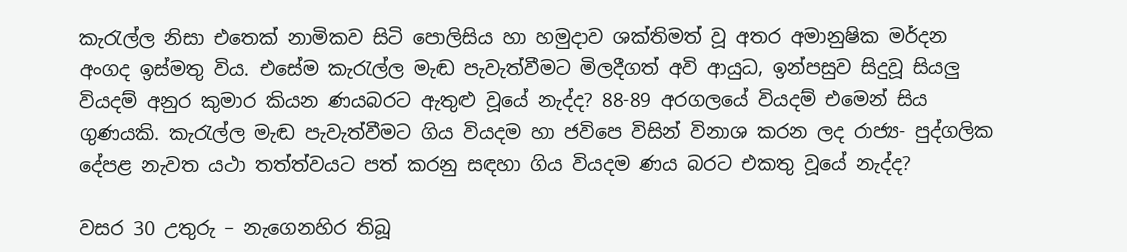කැරැල්ල නිසා එතෙක් නාමිකව සිටි පොලිසිය හා හමුදාව ශක්තිමත් වූ අතර අමානුෂික මර්දන අංගද ඉස්මතු විය. එසේම කැරැල්ල මැඬ පැවැත්වීමට මිලදීගත් අවි ආයුධ, ඉන්පසුව සිදුවූ සියලු වියදම් අනුර කුමාර කියන ණයබරට ඇතුළු වූයේ නැද්ද? 88-89 අරගලයේ වියදම් එමෙන් සිය ගුණයකි. කැරැල්ල මැඬ පැවැත්වීමට ගිය වියදම හා ජවිපෙ විසින් විනාශ කරන ලද රාජ්‍ය- පුද්ගලික දේපළ නැවත යථා තත්ත්වයට පත් කරනු සඳහා ගිය වියදම ණය බරට එකතු වූයේ නැද්ද?

වසර 30 උතුරු – නැගෙනහිර තිබූ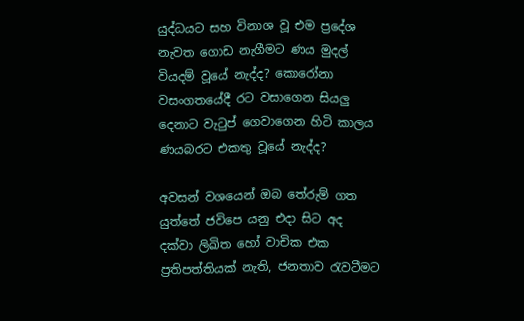යුද්ධයට සහ විනාශ වූ එම ප්‍රදේශ නැවත ගොඩ නැගීමට ණය මුදල් වියදම් වූයේ නැද්ද? කොරෝනා වසංගතයේදී රට වසාගෙන සියලු දෙනාට වැටුප් ගෙවාගෙන හිටි කාලය ණයබරට එකතු වූයේ නැද්ද?

අවසන් වශයෙන් ඔබ තේරුම් ගත යුත්තේ ජවිපෙ යනු එදා සිට අද දක්වා ලිඛිත හෝ වාචික එක ප්‍රතිපත්තියක් නැති, ජනතාව රැවටීමට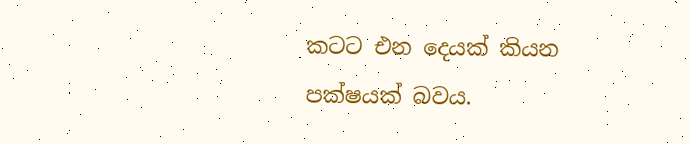කටට එන දෙයක් කියන පක්ෂයක් බවය.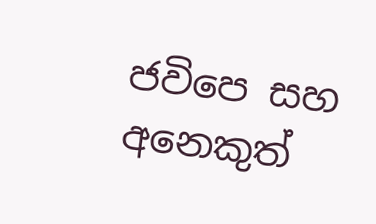ජවිපෙ සහ අනෙකුත්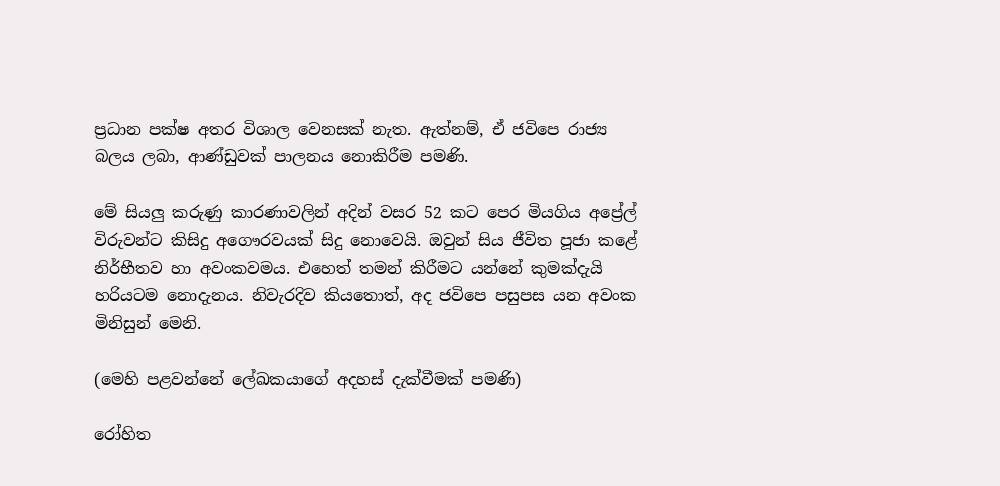ප්‍රධාන පක්ෂ අතර විශාල වෙනසක් නැත. ඇත්නම්, ඒ ජවිපෙ රාජ්‍ය බලය ලබා, ආණ්ඩුවක් පාලනය නොකිරීම පමණි.

මේ සියලු කරුණු කාරණාවලින් අදින් වසර 52 කට පෙර මියගිය අප්‍රේල් විරුවන්ට කිසිදු අගෞරවයක් සිදු නොවෙයි. ඔවුන් සිය ජීවිත පූජා කළේ නිර්භීතව හා අවංකවමය. එහෙත් තමන් කිරීමට යන්නේ කුමක්දැයි හරියටම නොදැනය. නිවැරදිව කියතොත්, අද ජවිපෙ පසුපස යන අවංක මිනිසුන් මෙනි.

(මෙහි පළවන්නේ ලේඛකයාගේ අදහස් දැක්වීමක් පමණි)

රෝහිත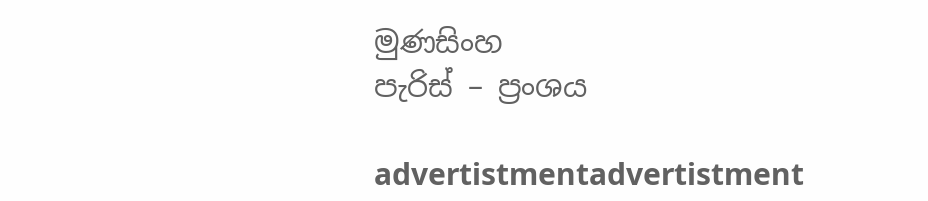මුණසිංහ
පැරිස් – ප්‍රංශය

advertistmentadvertistment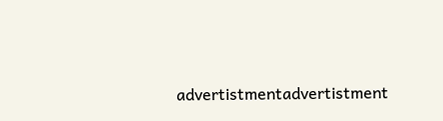advertistmentadvertistment